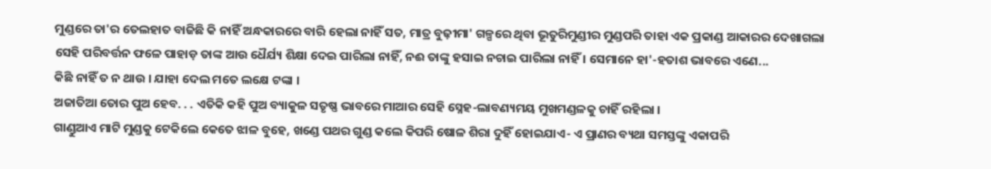ମୁଣ୍ଡରେ ତା'ର ତେଲହାତ ବାଜିଛି କି ନାହିଁ ଅନ୍ଧକାରରେ ବାରି ହେଲା ନାହିଁ ସତ, ମାତ୍ର ବୁଢ଼ୀମା' ଗଳ୍ପରେ ଥିବା ଭୂତୁରିମୁଣ୍ଡୀର ମୁଣ୍ଡପରି ତାହା ଏକ ପ୍ରକାଣ୍ଡ ଆକାରର ଦେଖାଗଲା
ସେହି ପରିବର୍ତ୍ତନ ଫଳେ ପାହାଡ଼ ତାଙ୍କ ଆଉ ଧୈର୍ଯ୍ୟ ଶିକ୍ଷା ଦେଇ ପାରିଲା ନାହିଁ, ନଈ ତାଙ୍କୁ ହସାଇ ନଚାଇ ପାରିଲା ନାହିଁ । ସେମାନେ ହା'-ହତାଶ ଭାବରେ ଏଣେ...
କିଛି ନାହିଁ ତ ନ ଥାଉ । ଯାହା ଦେଲ ମତେ ଲକ୍ଷେ ଟଙ୍କା ।
ଅଜାତିଆ ତୋର ପୁଅ ହେବ. . . ଏତିକି କହି ପୁଅ ବ୍ୟାକୁଳ ସତୃଷ୍ଣ ଭାବରେ ମାଆର ସେହି ସ୍ନେହ-ଲାବଣ୍ୟମୟ ମୁଖମଣ୍ଡଳକୁ ଚାହିଁ ରହିଲା ।
ଗାଣ୍ଡୁଆଏ ମାଟି ମୁଣ୍ଡକୁ ଟେକିଲେ କେତେ ଝାଳ ବୁହେ, ଖଣ୍ଡେ ପଥର ଗୁଣ୍ଡ କଲେ କିପରି ଷୋଳ ଶିରା ଦୁହିଁ ହୋଇଯାଏ- ଏ ପ୍ରାଣର ବ୍ୟଥା ସମସ୍ତଙ୍କୁ ଏକାପରି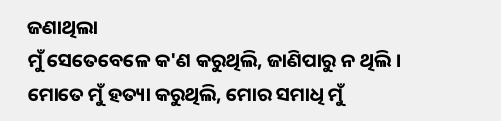ଜଣାଥିଲା
ମୁଁ ସେତେବେଳେ କ'ଣ କରୁଥିଲି, ଜାଣିପାରୁ ନ ଥିଲି । ମୋତେ ମୁଁ ହତ୍ୟା କରୁଥିଲି, ମୋର ସମାଧି ମୁଁ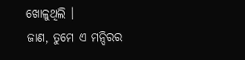ଖୋଳୁଥିଲି ।
ଜାଣ, ତୁମେ ଏ ମନ୍ଦିରର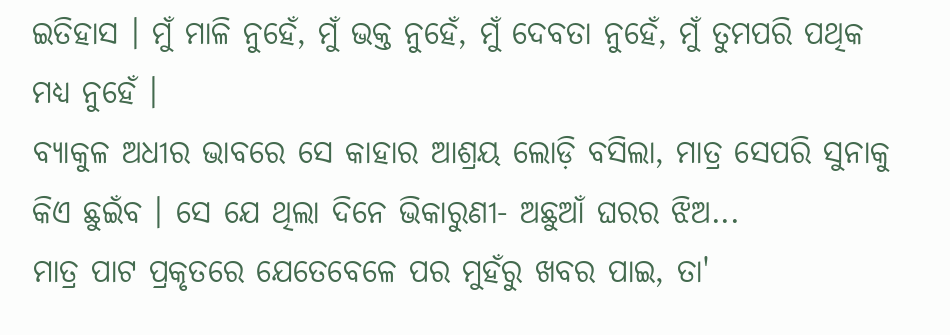ଇତିହାସ । ମୁଁ ମାଳି ନୁହେଁ, ମୁଁ ଭକ୍ତ ନୁହେଁ, ମୁଁ ଦେବତା ନୁହେଁ, ମୁଁ ତୁମପରି ପଥିକ ମଧ୍ୟ ନୁହେଁ ।
ବ୍ୟାକୁଳ ଅଧୀର ଭାବରେ ସେ କାହାର ଆଶ୍ରୟ ଲୋଡ଼ି ବସିଲା, ମାତ୍ର ସେପରି ସୁନାକୁ କିଏ ଛୁଇଁବ । ସେ ଯେ ଥିଲା ଦିନେ ଭିକାରୁଣୀ- ଅଛୁଆଁ ଘରର ଝିଅ...
ମାତ୍ର ପାଟ ପ୍ରକୃତରେ ଯେତେବେଳେ ପର ମୁହଁରୁ ଖବର ପାଇ, ତା'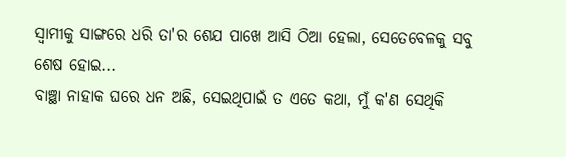ସ୍ୱାମୀକୁ ସାଙ୍ଗରେ ଧରି ତା'ର ଶେଯ ପାଖେ ଆସି ଠିଆ ହେଲା, ସେତେବେଳକୁ ସବୁ ଶେଷ ହୋଇ...
ବାଞ୍ଛା ନାହାକ ଘରେ ଧନ ଅଛି, ସେଇଥିପାଇଁ ତ ଏତେ କଥା, ମୁଁ କ'ଣ ସେଥିକି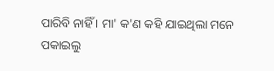ପାରିବି ନାହିଁ । ମା' କ'ଣ କହି ଯାଇଥିଲା ମନେ ପକାଇଲୁ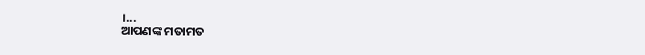।...
ଆପଣଙ୍କ ମତାମତ